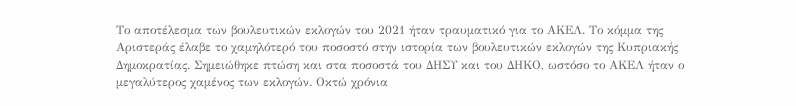Το αποτέλεσμα των βουλευτικών εκλογών του 2021 ήταν τραυματικό για το ΑΚΕΛ. Το κόμμα της Αριστεράς έλαβε το χαμηλότερό του ποσοστό στην ιστορία των βουλευτικών εκλογών της Κυπριακής Δημοκρατίας. Σημειώθηκε πτώση και στα ποσοστά του ΔΗΣΥ και του ΔΗΚΟ, ωστόσο το ΑΚΕΛ ήταν ο μεγαλύτερος χαμένος των εκλογών. Οκτώ χρόνια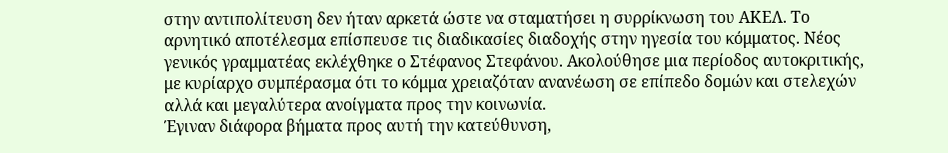στην αντιπολίτευση δεν ήταν αρκετά ώστε να σταματήσει η συρρίκνωση του ΑΚΕΛ. Το αρνητικό αποτέλεσμα επίσπευσε τις διαδικασίες διαδοχής στην ηγεσία του κόμματος. Νέος γενικός γραμματέας εκλέχθηκε ο Στέφανος Στεφάνου. Ακολούθησε μια περίοδος αυτοκριτικής, με κυρίαρχο συμπέρασμα ότι το κόμμα χρειαζόταν ανανέωση σε επίπεδο δομών και στελεχών αλλά και μεγαλύτερα ανοίγματα προς την κοινωνία.
Έγιναν διάφορα βήματα προς αυτή την κατεύθυνση,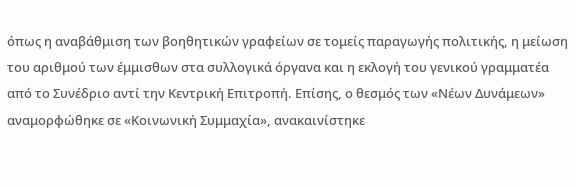όπως η αναβάθμιση των βοηθητικών γραφείων σε τομείς παραγωγής πολιτικής, η μείωση του αριθμού των έμμισθων στα συλλογικά όργανα και η εκλογή του γενικού γραμματέα από το Συνέδριο αντί την Κεντρική Επιτροπή. Επίσης, ο θεσμός των «Νέων Δυνάμεων» αναμορφώθηκε σε «Κοινωνική Συμμαχία», ανακαινίστηκε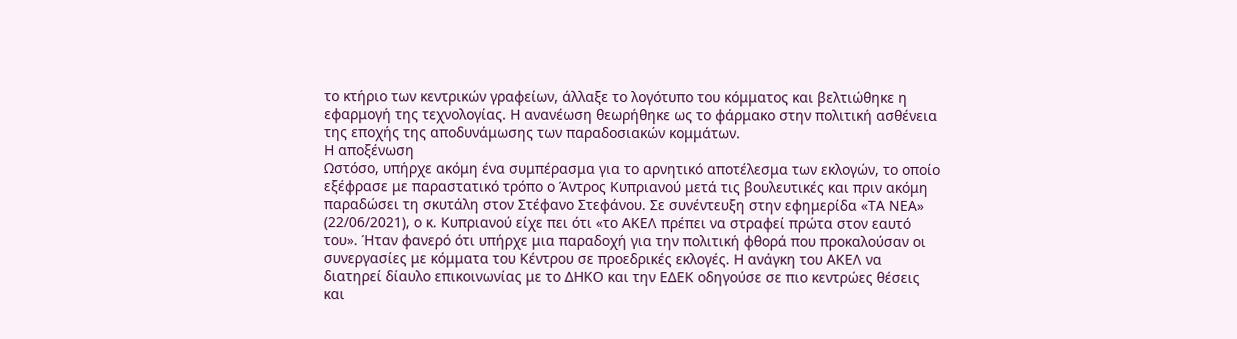το κτήριο των κεντρικών γραφείων, άλλαξε το λογότυπο του κόμματος και βελτιώθηκε η εφαρμογή της τεχνολογίας. Η ανανέωση θεωρήθηκε ως το φάρμακο στην πολιτική ασθένεια της εποχής της αποδυνάμωσης των παραδοσιακών κομμάτων.
Η αποξένωση
Ωστόσο, υπήρχε ακόμη ένα συμπέρασμα για το αρνητικό αποτέλεσμα των εκλογών, το οποίο εξέφρασε με παραστατικό τρόπο ο Άντρος Κυπριανού μετά τις βουλευτικές και πριν ακόμη παραδώσει τη σκυτάλη στον Στέφανο Στεφάνου. Σε συνέντευξη στην εφημερίδα «ΤΑ ΝΕΑ» (22/06/2021), ο κ. Κυπριανού είχε πει ότι «το ΑΚΕΛ πρέπει να στραφεί πρώτα στον εαυτό του». Ήταν φανερό ότι υπήρχε μια παραδοχή για την πολιτική φθορά που προκαλούσαν οι συνεργασίες με κόμματα του Κέντρου σε προεδρικές εκλογές. Η ανάγκη του ΑΚΕΛ να διατηρεί δίαυλο επικοινωνίας με το ΔΗΚΟ και την ΕΔΕΚ οδηγούσε σε πιο κεντρώες θέσεις και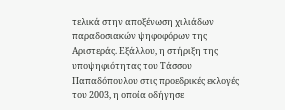τελικά στην αποξένωση χιλιάδων παραδοσιακών ψηφοφόρων της Αριστεράς. Εξάλλου, η στήριξη της υποψηφιότητας του Τάσσου Παπαδόπουλου στις προεδρικές εκλογές του 2003, η οποία οδήγησε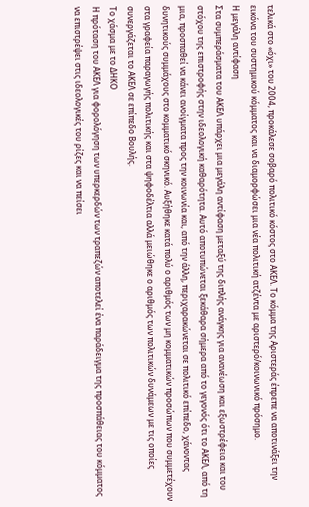τελικά στο «όχι» του 2004, προκάλεσε σοβαρό πολιτικό κόστος στο ΑΚΕΛ. Το κόμμα της Αριστεράς έπρεπε να αποτινάξει την εικόνα του συστημικού κόμματος και να διαμορφώσει μια νέα πολιτική ατζέντα με αριστερό/κοινωνικό πρόσημο.
Η μεγάλη αντίφαση
Στα συμπεράσματα του ΑΚΕΛ υπάρχει μια μεγάλη αντίφαση μεταξύ της διπλής ανάγκης για ανανέωση και εξωστρέφεια και του στόχου της επιστροφής στην ιδεολογική καθαρότητα. Αυτό αποτυπώνεται ξεκάθαρα σήμερα από το γεγονός ότι το ΑΚΕΛ, από τη μια, προσπαθεί να κάνει ανοίγματα προς την κοινωνία και, από την άλλη, περιχαρακώνεται σε πολιτικό επίπεδο, χάνοντας δυνητικούς συμμάχους στο κομματικό σκηνικό. Αυξήθηκε κατά πολύ ο αριθμός των μη κομματικών προσώπων που συμμετέχουν στα γραφεία παραγωγής πολιτικής και στα ψηφοδέλτια αλλά μειώθηκε ο αριθμός των πολιτικών δυνάμεων με τις οποίες συνεργάζεται το ΑΚΕΛ σε επίπεδο Βουλής.
Το χάσμα με το ΔΗΚΟ
Η πρόταση του ΑΚΕΛ για φορολόγηση των υπερκερδών των τραπεζών αποτελεί ένα παράδειγμα της προσπάθειας του κόμματος να επιστρέψει στις ιδεολογικές του ρίζες και να πείσει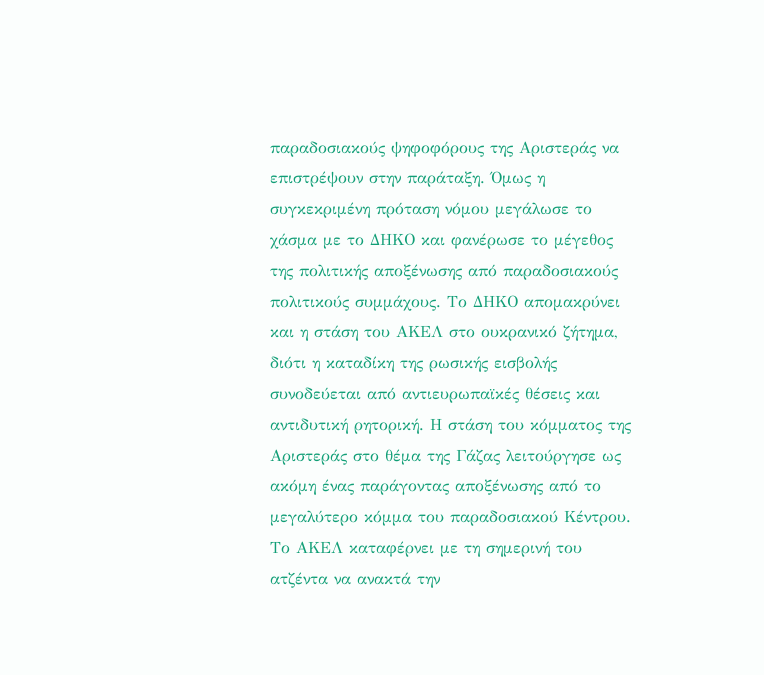παραδοσιακούς ψηφοφόρους της Αριστεράς να επιστρέψουν στην παράταξη. Όμως η συγκεκριμένη πρόταση νόμου μεγάλωσε το χάσμα με το ΔΗΚΟ και φανέρωσε το μέγεθος της πολιτικής αποξένωσης από παραδοσιακούς πολιτικούς συμμάχους. Το ΔΗΚΟ απομακρύνει και η στάση του ΑΚΕΛ στο ουκρανικό ζήτημα, διότι η καταδίκη της ρωσικής εισβολής συνοδεύεται από αντιευρωπαϊκές θέσεις και αντιδυτική ρητορική. Η στάση του κόμματος της Αριστεράς στο θέμα της Γάζας λειτούργησε ως ακόμη ένας παράγοντας αποξένωσης από το μεγαλύτερο κόμμα του παραδοσιακού Κέντρου.
Το ΑΚΕΛ καταφέρνει με τη σημερινή του ατζέντα να ανακτά την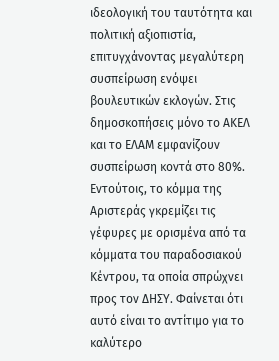ιδεολογική του ταυτότητα και πολιτική αξιοπιστία, επιτυγχάνοντας μεγαλύτερη συσπείρωση ενόψει βουλευτικών εκλογών. Στις δημοσκοπήσεις μόνο το ΑΚΕΛ και το ΕΛΑΜ εμφανίζουν συσπείρωση κοντά στο 80%. Εντούτοις, το κόμμα της Αριστεράς γκρεμίζει τις γέφυρες με ορισμένα από τα κόμματα του παραδοσιακού Κέντρου, τα οποία σπρώχνει προς τον ΔΗΣΥ. Φαίνεται ότι αυτό είναι το αντίτιμο για το καλύτερο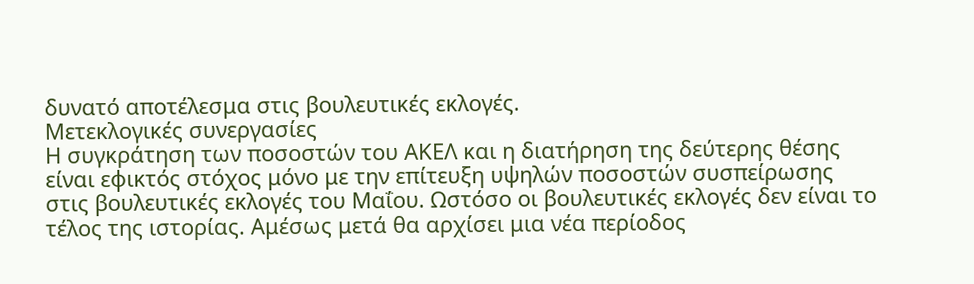δυνατό αποτέλεσμα στις βουλευτικές εκλογές.
Μετεκλογικές συνεργασίες
Η συγκράτηση των ποσοστών του ΑΚΕΛ και η διατήρηση της δεύτερης θέσης είναι εφικτός στόχος μόνο με την επίτευξη υψηλών ποσοστών συσπείρωσης στις βουλευτικές εκλογές του Μαΐου. Ωστόσο οι βουλευτικές εκλογές δεν είναι το τέλος της ιστορίας. Αμέσως μετά θα αρχίσει μια νέα περίοδος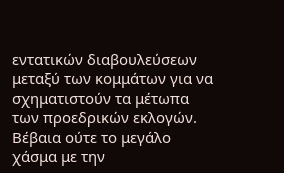εντατικών διαβουλεύσεων μεταξύ των κομμάτων για να σχηματιστούν τα μέτωπα των προεδρικών εκλογών. Βέβαια ούτε το μεγάλο χάσμα με την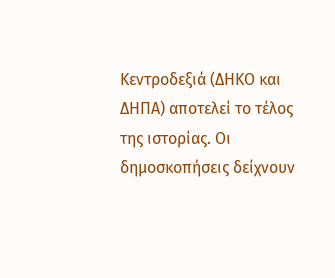Κεντροδεξιά (ΔΗΚΟ και ΔΗΠΑ) αποτελεί το τέλος της ιστορίας. Οι δημοσκοπήσεις δείχνουν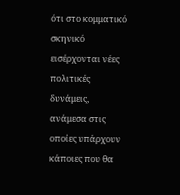ότι στο κομματικό σκηνικό εισέρχονται νέες πολιτικές δυνάμεις, ανάμεσα στις οποίες υπάρχουν κάποιες που θα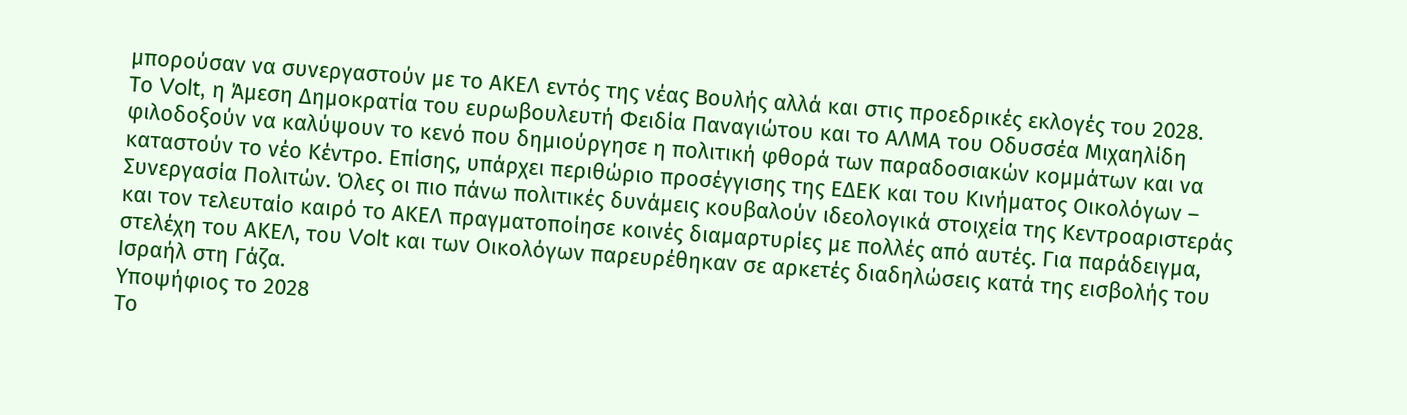μπορούσαν να συνεργαστούν με το ΑΚΕΛ εντός της νέας Βουλής αλλά και στις προεδρικές εκλογές του 2028.
Το Volt, η Άμεση Δημοκρατία του ευρωβουλευτή Φειδία Παναγιώτου και το ΑΛΜΑ του Οδυσσέα Μιχαηλίδη φιλοδοξούν να καλύψουν το κενό που δημιούργησε η πολιτική φθορά των παραδοσιακών κομμάτων και να καταστούν το νέο Κέντρο. Επίσης, υπάρχει περιθώριο προσέγγισης της ΕΔΕΚ και του Κινήματος Οικολόγων – Συνεργασία Πολιτών. Όλες οι πιο πάνω πολιτικές δυνάμεις κουβαλούν ιδεολογικά στοιχεία της Κεντροαριστεράς και τον τελευταίο καιρό το ΑΚΕΛ πραγματοποίησε κοινές διαμαρτυρίες με πολλές από αυτές. Για παράδειγμα, στελέχη του ΑΚΕΛ, του Volt και των Οικολόγων παρευρέθηκαν σε αρκετές διαδηλώσεις κατά της εισβολής του Ισραήλ στη Γάζα.
Υποψήφιος το 2028
Το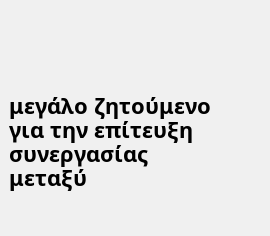μεγάλο ζητούμενο για την επίτευξη συνεργασίας μεταξύ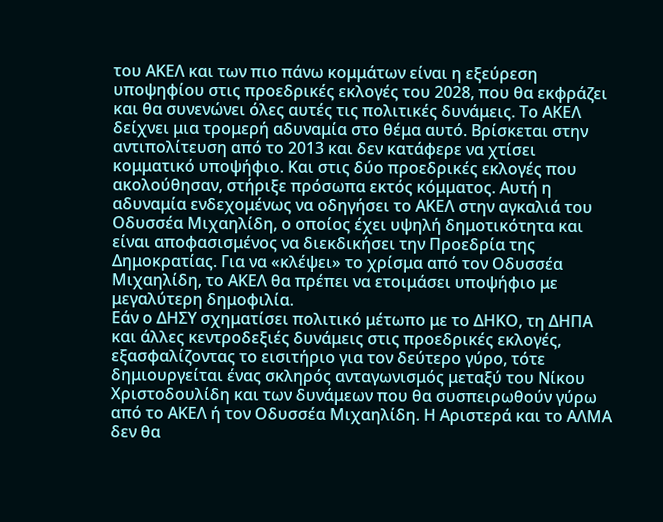του ΑΚΕΛ και των πιο πάνω κομμάτων είναι η εξεύρεση υποψηφίου στις προεδρικές εκλογές του 2028, που θα εκφράζει και θα συνενώνει όλες αυτές τις πολιτικές δυνάμεις. Το ΑΚΕΛ δείχνει μια τρομερή αδυναμία στο θέμα αυτό. Βρίσκεται στην αντιπολίτευση από το 2013 και δεν κατάφερε να χτίσει κομματικό υποψήφιο. Και στις δύο προεδρικές εκλογές που ακολούθησαν, στήριξε πρόσωπα εκτός κόμματος. Αυτή η αδυναμία ενδεχομένως να οδηγήσει το ΑΚΕΛ στην αγκαλιά του Οδυσσέα Μιχαηλίδη, ο οποίος έχει υψηλή δημοτικότητα και είναι αποφασισμένος να διεκδικήσει την Προεδρία της Δημοκρατίας. Για να «κλέψει» το χρίσμα από τον Οδυσσέα Μιχαηλίδη, το ΑΚΕΛ θα πρέπει να ετοιμάσει υποψήφιο με μεγαλύτερη δημοφιλία.
Εάν ο ΔΗΣΥ σχηματίσει πολιτικό μέτωπο με το ΔΗΚΟ, τη ΔΗΠΑ και άλλες κεντροδεξιές δυνάμεις στις προεδρικές εκλογές, εξασφαλίζοντας το εισιτήριο για τον δεύτερο γύρο, τότε δημιουργείται ένας σκληρός ανταγωνισμός μεταξύ του Νίκου Χριστοδουλίδη και των δυνάμεων που θα συσπειρωθούν γύρω από το ΑΚΕΛ ή τον Οδυσσέα Μιχαηλίδη. Η Αριστερά και το ΑΛΜΑ δεν θα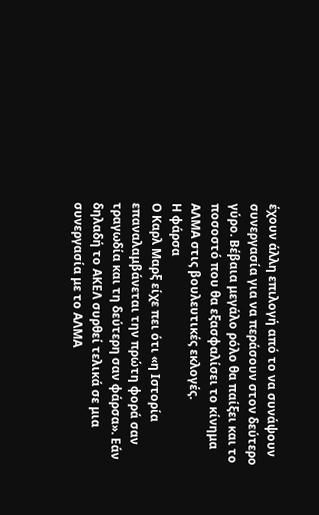έχουν άλλη επιλογή από το να συνάψουν συνεργασία για να περάσουν στον δεύτερο γύρο. Βέβαια μεγάλο ρόλο θα παίξει και το ποσοστό που θα εξασφαλίσει το κίνημα ΑΛΜΑ στις βουλευτικές εκλογές.
Η φάρσα
Ο Καρλ Μαρξ είχε πει ότι «η Ιστορία επαναλαμβάνεται την πρώτη φορά σαν τραγωδία και τη δεύτερη σαν φάρσα». Εάν δηλαδή το ΑΚΕΛ συρθεί τελικά σε μια συνεργασία με το ΑΛΜΑ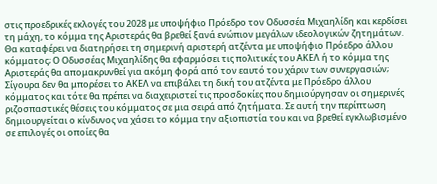στις προεδρικές εκλογές του 2028 με υποψήφιο Πρόεδρο τον Οδυσσέα Μιχαηλίδη και κερδίσει τη μάχη, το κόμμα της Αριστεράς θα βρεθεί ξανά ενώπιον μεγάλων ιδεολογικών ζητημάτων. Θα καταφέρει να διατηρήσει τη σημερινή αριστερή ατζέντα με υποψήφιο Πρόεδρο άλλου κόμματος; Ο Οδυσσέας Μιχαηλίδης θα εφαρμόσει τις πολιτικές του ΑΚΕΛ ή το κόμμα της Αριστεράς θα απομακρυνθεί για ακόμη φορά από τον εαυτό του χάριν των συνεργασιών;
Σίγουρα δεν θα μπορέσει το ΑΚΕΛ να επιβάλει τη δική του ατζέντα με Πρόεδρο άλλου κόμματος και τότε θα πρέπει να διαχειριστεί τις προσδοκίες που δημιούργησαν οι σημερινές ριζοσπαστικές θέσεις του κόμματος σε μια σειρά από ζητήματα. Σε αυτή την περίπτωση δημιουργείται ο κίνδυνος να χάσει το κόμμα την αξιοπιστία του και να βρεθεί εγκλωβισμένο σε επιλογές οι οποίες θα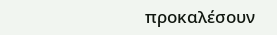προκαλέσουν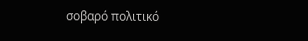σοβαρό πολιτικό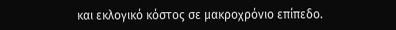και εκλογικό κόστος σε μακροχρόνιο επίπεδο.